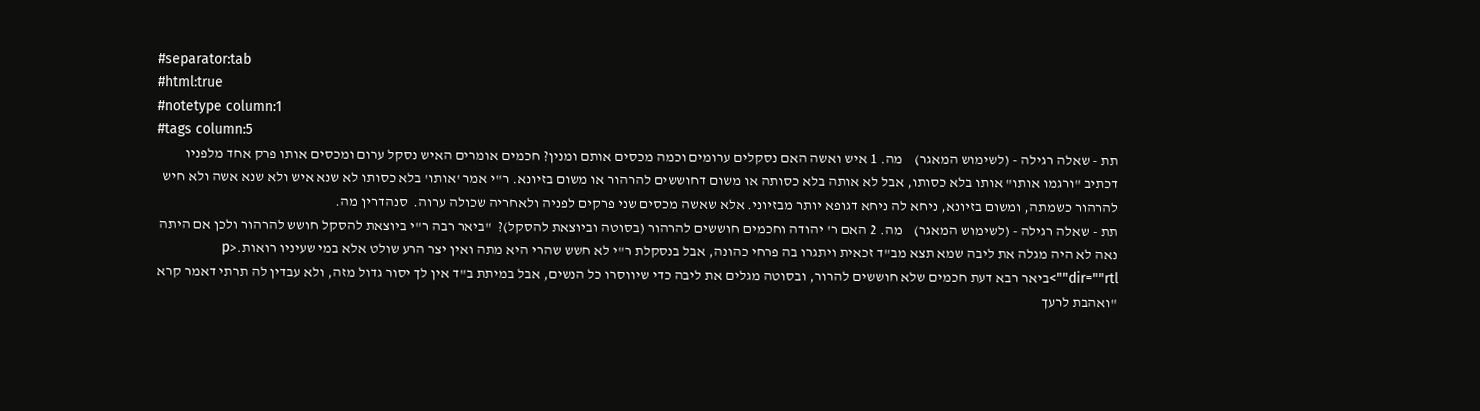#separator:tab
#html:true
#notetype column:1
#tags column:5
תת - שאלה רגילה - (לשימוש המאגר)    מה. 1 איש ואשה האם נסקלים ערומים וכמה מכסים אותם ומנין? חכמים אומרים האיש נסקל ערום ומכסים אותו פרק אחד מלפניו דכתיב "ורגמו אותו" אותו בלא כסותו, אבל לא אותה בלא כסותה או משום דחוששים להרהור או משום בזיונא. ר"י אמר 'אותו' בלא כסותו לא שנא איש ולא שנא אשה ולא חיש להרהור כשמתה, ומשום בזיונא, ניחא לה ניחא דגופא יותר מבזיוני. אלא שאשה מכסים שני פרקים לפניה ולאחריה שכולה ערוה.  סנהדרין מה.
תת - שאלה רגילה - (לשימוש המאגר)    מה. 2 האם ר' יהודה וחכמים חוששים להרהור (בסוטה וביוצאת להסקל)?  "ביאר רבה ר"י ביוצאת להסקל חושש להרהור ולכן אם היתה נאה לא היה מגלה את ליבה שמא תצא מב"ד זכאית ויתגרו בה פרחי כהונה, אבל בנסקלת ר"י לא חשש שהרי היא מתה ואין יצר הרע שולט אלא במי שעיניו רואות.<p dir=""rtl"">ביאר רבא דעת חכמים שלא חוששים להרור, ובסוטה מגלים את ליבה כדי שיווסרו כל הנשים, אבל במיתת ב"ד אין לך יסור גדול מזה, ולא עבדין לה תרתי דאמר קרא "ואהבת לרעך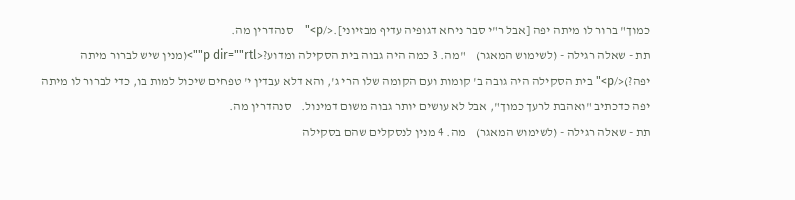כמוך" ברור לו מיתה יפה [אבל ר"י סבר ניחא דגופיה עדיף מבזיוני].</p>"    סנהדרין מה.
תת - שאלה רגילה - (לשימוש המאגר)    "מה. 3 כמה היה גבוה בית הסקילה ומדוע?<p dir=""rtl"">(מנין שיש לברור מיתה יפה?)</p>" בית הסקילה היה גובה ב' קומות ועם הקומה שלו הרי ג', והא דלא עבדין י' טפחים שיכול למות בו, כדי לברור לו מיתה יפה כדכתיב "ואהבת לרעך כמוך", אבל לא עושים יותר גבוה משום דמינול.    סנהדרין מה.
תת - שאלה רגילה - (לשימוש המאגר)    מה. 4 מנין לנסקלים שהם בסקילה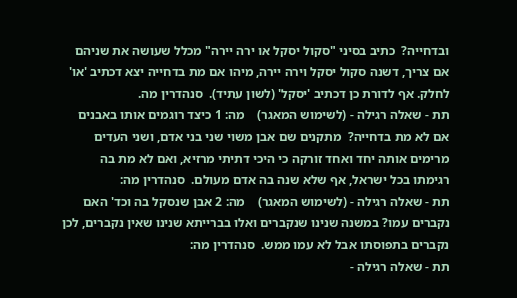ובדחייה?  כתיב בסיני "סקול יסקל או ירה יירה" מכלל שעושה את שניהם אם צריך, דשנה סקול יסקל וירה יירה, מיהו אם מת בדחייה יצא דכתיב 'או' לחלק. אף לדורת כן דכתיב 'יסקל' (לשון עתיד).  סנהדרין מה.
תת - שאלה רגילה - (לשימוש המאגר)    מה: 1 כיצד רוגמים אותו באבנים אם לא מת בדחייה?  מתקנים שם אבן משוי שני בני אדם, ושני העדים מרימים אותה יחד ואחד זורקה כי היכי דתיתי מרזיא, ואם לא מת בה רגימתו בכל ישראל, אף שלא שנה בה אדם מעולם.  סנהדרין מה:
תת - שאלה רגילה - (לשימוש המאגר)    מה: 2 אבן שנסקל בה וכד' האם נקברים עמו? במשנה שנינו שנקברים ואלו בברייתא שנינו שאין נקברים, לכן נקברים בתפוסתו אבל לא עמו ממש.  סנהדרין מה:
תת - שאלה רגילה -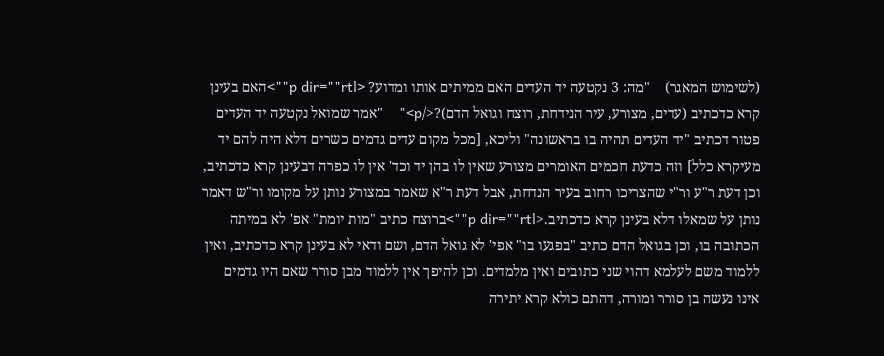(לשימוש המאגר)    "מה: 3 נקטעה יד העדים האם ממיתים אותו ומדוע? <p dir=""rtl"">האם בעינן קרא כדכתיב (עדים, מצורע, עיר הנידחת, רוצח וגואל הדם)?</p>"    "אמר שמואל נקטעה יד העדים פטור דכתיב "יד העדים תהיה בו בראשונה" וליכא, [מכל מקום עדים גדמים כשרים דלא היה להם יד מעיקרא כלל] וזה כדעת חכמים האומרים מצורע שאין לו בהן יד וכד' אין לו כפרה דבעינן קרא כדכתיב, וכן דעת ר"ע ור"י שהצריכו רחוב בעיר הנדחת, אבל דעת ר"א שאמר במצורע נותן על מקומו ור"ש דאמר נותן על שמאלו דלא בעינן קרא כדכתיב.<p dir=""rtl"">ברוצח כתיב "מות יומת" אפ' לא במיתה הכתובה בו, וכן בגואל הדם כתיב "בפגעו בו" אפי' לא גואל הדם, ושם ודאי לא בעינן קרא כדכתיב, ואין ללמוד משם לעלמא דהוי שני כתובים ואין מלמדים. וכן להיפך אין ללמוד מבן סורר שאם היו גדמים אינו נעשה בן סורר ומורה, דהתם כולא קרא יתירה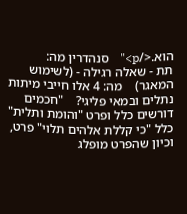הוא.</p>"    סנהדרין מה:
תת - שאלה רגילה - (לשימוש המאגר)    מה: 4 אלו חייבי מיתות נתלים ובמאי פליגי?    "חכמים דורשים כלל ופרט "והומת ותלית" כלל "כי קללת אלהים תלוי" פרט, וכיון שהפרט מופלג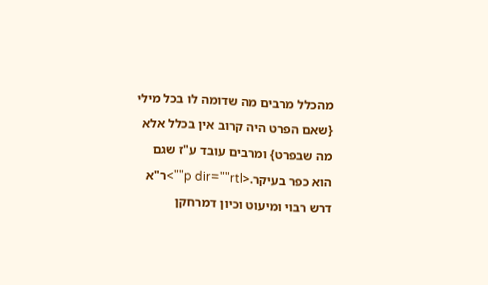מהכלל מרבים מה שדומה לו בכל מילי {שאם הפרט היה קרוב אין בכלל אלא מה שבפרט} ומרבים עובד ע"ז שגם הוא כפר בעיקר.<p dir=""rtl"">ר"א דרש רבוי ומיעוט וכיון דמרחקן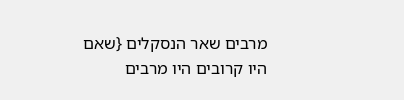מרבים שאר הנסקלים {שאם היו קרובים היו מרבים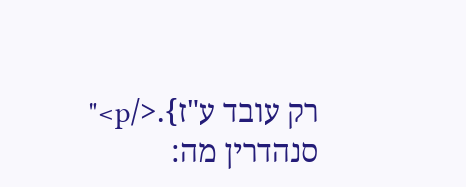רק עובד ע"ז}.</p>"    סנהדרין מה: